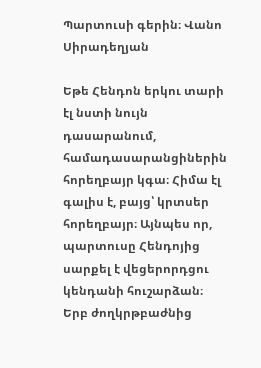Պարտուսի գերին։ Վանո Սիրադեղյան

Եթե Հենդոն երկու տարի էլ նստի նույն դասարանում, համադասարանցիներին հորեղբայր կգա։ Հիմա էլ գալիս է, բայց՝ կրտսեր հորեղբայր։ Այնպես որ, պարտուսը Հենդոյից սարքել է վեցերորդցու կենդանի հուշարձան։
Երբ ժողկրթբաժնից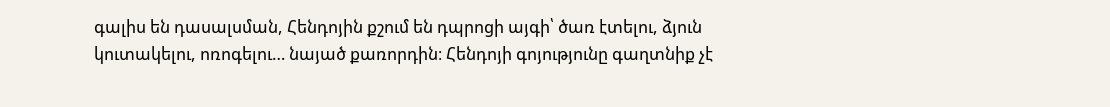գալիս են դասալսման, Հենդոյին քշում են դպրոցի այգի՝ ծառ էտելու, ձյուն կուտակելու, ոռոգելու… նայած քառորդին։ Հենդոյի գոյությունը գաղտնիք չէ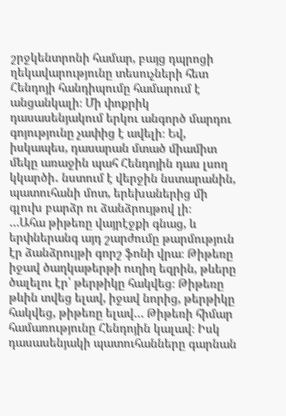շրջկենտրոնի համար, բայց դպրոցի ղեկավարությունը տեսուչների հետ Հենդոյի հանդիպումը համարում է անցանկալի։ Մի փոքրիկ դասասենյակում երկու անգործ մարդու գոյությունը չափից է ավելի։ Եվ, իսկապես, դասարան մտած միամիտ մեկը առաջին պահ Հենդոյին դաս լսող կկարծի․ նստում է վերջին նստարանին, պատուհանի մոտ, երեխաներից մի գլուխ բարձր ու ձանձրույթով լի։
…Ահա թիթեռը վայրէջքի գնաց, և երփներանգ այդ շարժումը թարմություն էր ձանձրույթի գորշ ֆոնի վրա։ Թիթեռը իջավ ծաղկաթերթի ուղիղ եզրին, թևերը ծալելու էր՝ թերթիկը հակվեց։ Թիթեռը թևին տվեց ելավ, իջավ նորից, թերթիկը հակվեց, թիթեռը ելավ… Թիթեռի հիմար համառությունը Հենդոյին կալավ։ Իսկ դասասենյակի պատուհանները գարնան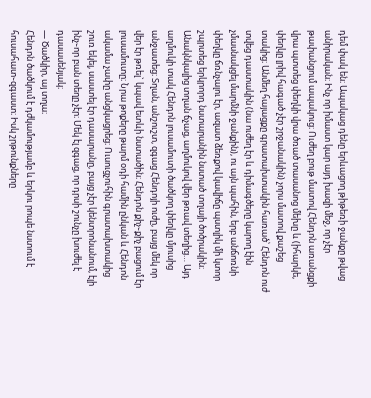դեմ փակ են։ Ապակաց դենը երևացող թիթեռի ջանքը թվաց անիրական։ Ինչ որ իմաստ կար այդ խազի մեջ, որ չէր թափանցում ապակուց։ Ուժեղ բութ մատով Հենդոն առանցքի վրա պտտեց փեղկի վրա ծռած տասանոց մեխը և (իհարկե, փեղկը լրիվ հագած չէր շրջանակին) չորս մատով քաշեց տակից։ Անմեղ հայացքը գրատախտակին հառած՝ Հենդոն ուժ տվեց դաստակին (նա ուժեղ էր և դիմագծերը կարող էին չմասնակցել մարմնի ջանքին), ու այն պահին, երբ անճոռնի փեղկը ճռնչալու էր, ազատ ձեռքով կավիճը պստլիկ մի կտոր շպրտեց երկրորդ նստարանին նստած տղայի ծոծրակին։ Անակնկալից տղան ճչաց, աղմուկով վեր թռավ տեղից… Այդ աղմուկի տակ Հենդոն լուսամուտի ծածկող փեղկը մյուսից անջատեց։ Տղան, անշուշտ, զգաց Հենդոյի ուժը, բայց մեկ որ վեր էր թռել` կպավ ետևի նստածին։ Հենդոն քիչ֊քիչ բացում էր լուսամուտը։ Նրա թոքերը թարմ օդի համին ընկան և Հենդոն ակամա չափը անցկացրեց։ Ուսուցչուհին գրատախտակից շուռ եկել, սաստել էր դասարանը, բայց չէր կենտրոնանում, էլի ինչ֊որ բան տեղը չէր։ Մեկ էլ զգաց, որ դրսի շունչը խուժել է դասասենյակ։
— Ծածկիր, այ տղա։
Հենդոն ծածկում է դժկամությամբ և երկու րոպե նստում է հուսահատ֊զգաստ։ Իսկ շրթունքները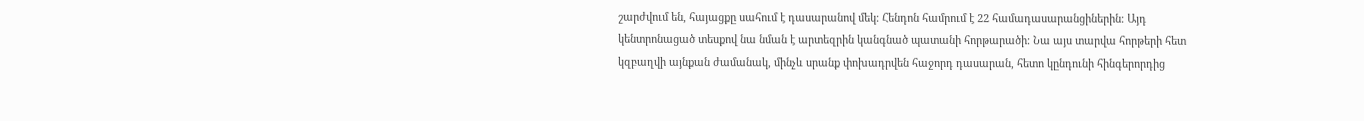շարժվում են, հայացքը սահում է դասարանով մեկ։ Հենդոն համրում է 22 համադասարանցիներին։ Այդ կենտրոնացած տեսքով նա նման է արտեզրին կանգնած պատանի հորթարածի։ Նա այս տարվա հորթերի հետ կզբաղվի այնքան ժամանակ, մինչև սրանք փոխադրվեն հաջորդ դասարան, հետո կընդունի հինգերորդից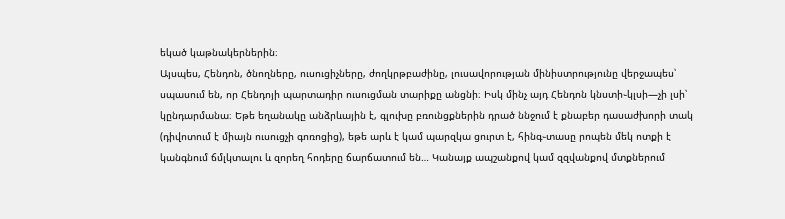եկած կաթնակերներին։
Այսպես, Հենդոն, ծնողները, ուսուցիչները, ժողկրթբաժինը, լուսավորության մինիստրությունը վերջապես՝ սպասում են, որ Հենդոյի պարտադիր ուսուցման տարիքը անցնի։ Իսկ մինչ այդ Հենդոն կնստի֊կլսի—չի լսի՝ կընդարմանա։ Եթե եղանակը անձրևային է, գլուխը բռունցքներին դրած ննջում է քնաբեր դասաժխորի տակ (դիվոտում է միայն ուսուցչի գոռոցից), եթե արև է կամ պարզկա ցուրտ է, հինգ֊տասը րոպեն մեկ ոտքի է կանգնում ճմլկտալու և զորեղ հոդերը ճարճատում են… Կանայք ապշանքով կամ զզվանքով մտքներում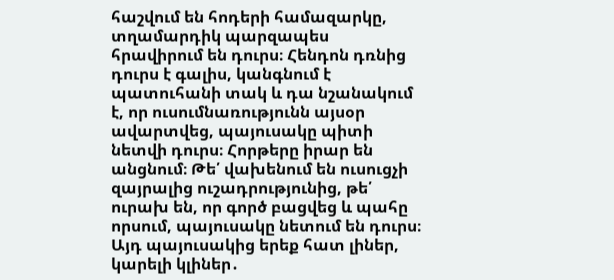հաշվում են հոդերի համազարկը, տղամարդիկ պարզապես հրավիրում են դուրս։ Հենդոն դռնից դուրս է գալիս, կանգնում է պատուհանի տակ և դա նշանակում է, որ ուսումնառությունն այսօր ավարտվեց, պայուսակը պիտի նետվի դուրս։ Հորթերը իրար են անցնում։ Թե՛ վախենում են ուսուցչի զայրալից ուշադրությունից, թե՛ ուրախ են, որ գործ բացվեց և պահը որսում, պայուսակը նետում են դուրս։ Այդ պայուսակից երեք հատ լիներ, կարելի կլիներ․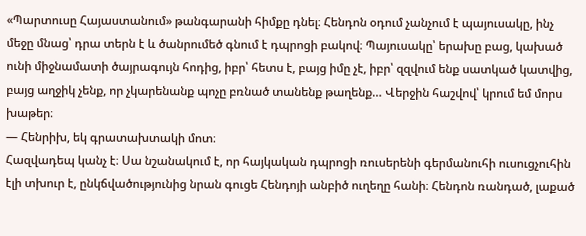«Պարտուսը Հայաստանում» թանգարանի հիմքը դնել։ Հենդոն օդում չանչում է պայուսակը, ինչ մեջը մնաց՝ դրա տերն է և ծանրումեծ գնում է դպրոցի բակով։ Պայուսակը՝ երախը բաց, կախած ունի միջնամատի ծայրագույն հոդից, իբր՝ հետս է, բայց իմը չէ, իբր՝ զզվում ենք սատկած կատվից, բայց աղջիկ չենք, որ չկարենանք պոչը բռնած տանենք թաղենք… Վերջին հաշվով՝ կրում եմ մորս խաթեր։
— Հենրիխ, եկ գրատախտակի մոտ։
Հազվադեպ կանչ է։ Սա նշանակում է, որ հայկական դպրոցի ռուսերենի գերմանուհի ուսուցչուհին էլի տխուր է, ընկճվածությունից նրան գուցե Հենդոյի անբիծ ուղեղը հանի։ Հենդոն ռանդած, լաքած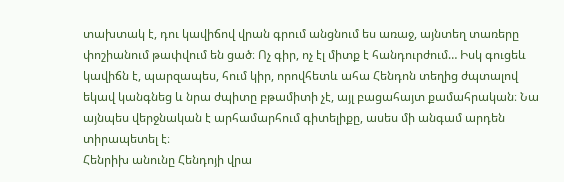տախտակ է, դու կավիճով վրան գրում անցնում ես առաջ, այնտեղ տառերը փոշիանում թափվում են ցած։ Ոչ գիր, ոչ էլ միտք է հանդուրժում… Իսկ գուցեև կավիճն է, պարզապես, հում կիր, որովհետև ահա Հենդոն տեղից ժպտալով եկավ կանգնեց և նրա ժպիտը բթամիտի չէ, այլ բացահայտ քամահրական։ Նա այնպես վերջնական է արհամարհում գիտելիքը, ասես մի անգամ արդեն տիրապետել է։
Հենրիխ անունը Հենդոյի վրա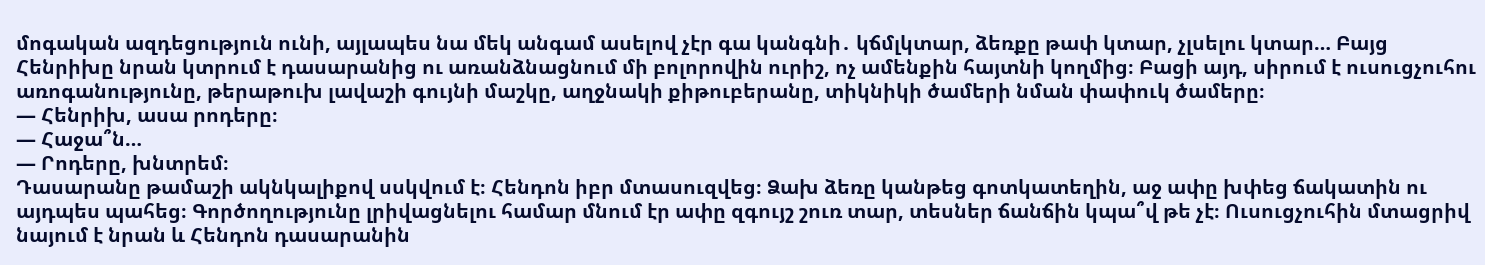մոգական ազդեցություն ունի, այլապես նա մեկ անգամ ասելով չէր գա կանգնի․ կճմլկտար, ձեռքը թափ կտար, չլսելու կտար… Բայց Հենրիխը նրան կտրում է դասարանից ու առանձնացնում մի բոլորովին ուրիշ, ոչ ամենքին հայտնի կողմից։ Բացի այդ, սիրում է ուսուցչուհու առոգանությունը, թերաթուխ լավաշի գույնի մաշկը, աղջնակի քիթուբերանը, տիկնիկի ծամերի նման փափուկ ծամերը։
— Հենրիխ, ասա րոդերը։
— Հաջա՞ն…
— Րոդերը, խնտրեմ։
Դասարանը թամաշի ակնկալիքով սսկվում է։ Հենդոն իբր մտասուզվեց։ Ձախ ձեռը կանթեց գոտկատեղին, աջ ափը խփեց ճակատին ու այդպես պահեց։ Գործողությունը լրիվացնելու համար մնում էր ափը զգույշ շուռ տար, տեսներ ճանճին կպա՞վ թե չէ։ Ուսուցչուհին մտացրիվ նայում է նրան և Հենդոն դասարանին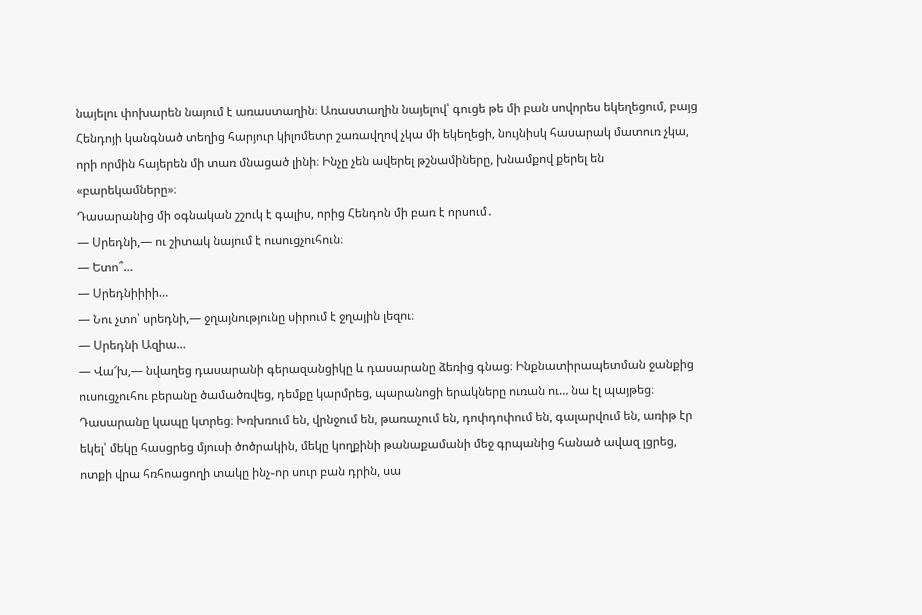նայելու փոխարեն նայում է առաստաղին։ Առաստաղին նայելով՝ գուցե թե մի բան սովորես եկեղեցում, բայց Հենդոյի կանգնած տեղից հարյուր կիլոմետր շառավղով չկա մի եկեղեցի, նույնիսկ հասարակ մատուռ չկա, որի որմին հայերեն մի տառ մնացած լինի։ Ինչը չեն ավերել թշնամիները, խնամքով քերել են «բարեկամները»։
Դասարանից մի օգնական շշուկ է գալիս, որից Հենդոն մի բառ է որսում․
— Սրեդնի,— ու շիտակ նայում է ուսուցչուհուն։
— Ետո՞…
— Սրեդնիիիի…
— Նու չտո՝ սրեդնի,— ջղայնությունը սիրում է ջղային լեզու։
— Սրեդնի Ազիա…
— Վա՜խ,— նվաղեց դասարանի գերազանցիկը և դասարանը ձեռից գնաց։ Ինքնատիրապետման ջանքից ուսուցչուհու բերանը ծամածռվեց, դեմքը կարմրեց, պարանոցի երակները ուռան ու… նա էլ պայթեց։ Դասարանը կապը կտրեց։ Խռխռում են, վրնջում են, թառաչում են, դոփդոփում են, գալարվում են, առիթ էր եկել՝ մեկը հասցրեց մյուսի ծոծրակին, մեկը կողքինի թանաքամանի մեջ գրպանից հանած ավազ լցրեց, ոտքի վրա հռհոացողի տակը ինչ֊որ սուր բան դրին, սա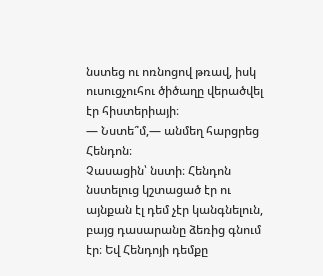նստեց ու ոռնոցով թռավ, իսկ ուսուցչուհու ծիծաղը վերածվել էր հիստերիայի։
— Նստե՞մ,— անմեղ հարցրեց Հենդոն։
Չասացին՝ նստի։ Հենդոն նստելուց կշտացած էր ու այնքան էլ դեմ չէր կանգնելուն, բայց դասարանը ձեռից գնում էր։ Եվ Հենդոյի դեմքը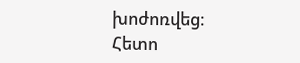խոժոռվեց։ Հետո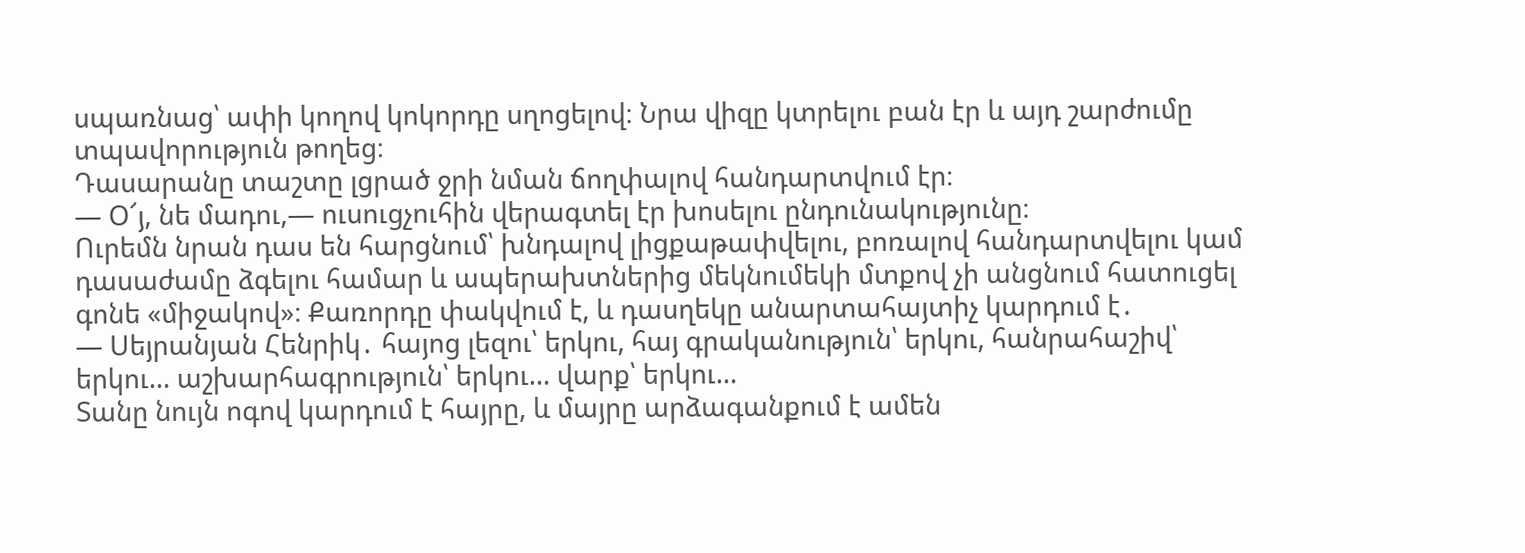սպառնաց՝ ափի կողով կոկորդը սղոցելով։ Նրա վիզը կտրելու բան էր և այդ շարժումը տպավորություն թողեց։
Դասարանը տաշտը լցրած ջրի նման ճողփալով հանդարտվում էր։
— Օ՜յ, նե մադու,— ուսուցչուհին վերագտել էր խոսելու ընդունակությունը։
Ուրեմն նրան դաս են հարցնում՝ խնդալով լիցքաթափվելու, բոռալով հանդարտվելու կամ դասաժամը ձգելու համար և ապերախտներից մեկնումեկի մտքով չի անցնում հատուցել գոնե «միջակով»։ Քառորդը փակվում է, և դասղեկը անարտահայտիչ կարդում է․
— Սեյրանյան Հենրիկ․ հայոց լեզու՝ երկու, հայ գրականություն՝ երկու, հանրահաշիվ՝ երկու… աշխարհագրություն՝ երկու… վարք՝ երկու…
Տանը նույն ոգով կարդում է հայրը, և մայրը արձագանքում է ամեն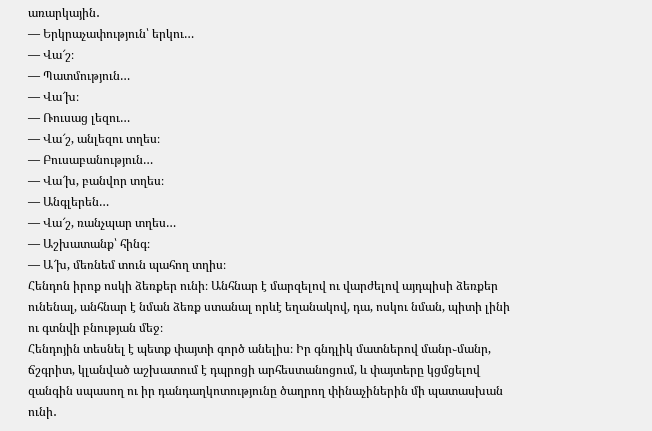առարկային․
— Երկրաչափություն՝ երկու…
— Վա՜շ։
— Պատմություն…
— Վա՜խ։
— Ռուսաց լեզու…
— Վա՜շ, անլեզու տղես։
— Բուսաբանություն…
— Վա՜խ, բանվոր տղես։
— Անգլերեն…
— Վա՜շ, ռանչպար տղես…
— Աշխատանք՝ հինգ։
— Ա՜խ, մեռնեմ տուն պահող տղիս։
Հենդոն իրոք ոսկի ձեռքեր ունի։ Անհնար է մարզելով ու վարժելով այդպիսի ձեռքեր ունենալ, անհնար է նման ձեռք ստանալ որևէ եղանակով, դա, ոսկու նման, պիտի լինի ու գտնվի բնության մեջ։
Հենդոյին տեսնել է պետք փայտի գործ անելիս։ Իր գնդլիկ մատներով մանր֊մանր, ճշգրիտ, կլանված աշխատում է դպրոցի արհեստանոցում, և փայտերը կցմցելով զանգին սպասող ու իր դանդաղկոտությունը ծաղրող փինաչիներին մի պատասխան ունի․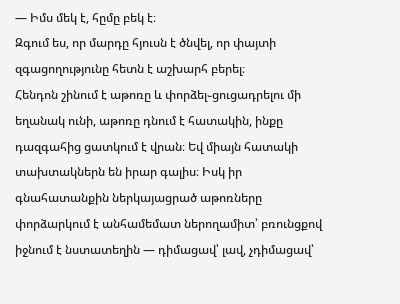— Իմս մեկ է, հըմը բեկ է։
Զգում ես, որ մարդը հյուսն է ծնվել, որ փայտի զգացողությունը հետն է աշխարհ բերել։
Հենդոն շինում է աթոռը և փորձել֊ցուցադրելու մի եղանակ ունի, աթոռը դնում է հատակին, ինքը դազգահից ցատկում է վրան։ Եվ միայն հատակի տախտակներն են իրար գալիս։ Իսկ իր գնահատանքին ներկայացրած աթոռները փորձարկում է անհամեմատ ներողամիտ՝ բռունցքով իջնում է նստատեղին — դիմացավ՝ լավ, չդիմացավ՝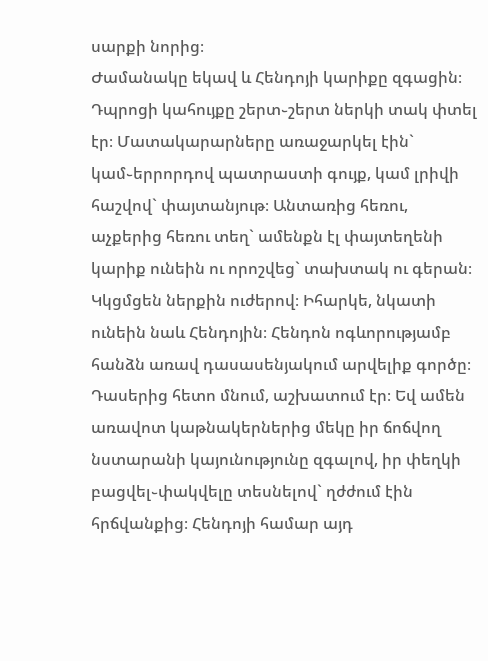սարքի նորից։
Ժամանակը եկավ և Հենդոյի կարիքը զգացին։ Դպրոցի կահույքը շերտ֊շերտ ներկի տակ փտել էր։ Մատակարարները առաջարկել էին` կամ֊երրորդով պատրաստի գույք, կամ լրիվի հաշվով` փայտանյութ։ Անտառից հեռու, աչքերից հեռու տեղ` ամենքն էլ փայտեղենի կարիք ունեին ու որոշվեց` տախտակ ու գերան։ Կկցմցեն ներքին ուժերով։ Իհարկե, նկատի ունեին նաև Հենդոյին։ Հենդոն ոգևորությամբ հանձն առավ դասասենյակում արվելիք գործը։ Դասերից հետո մնում, աշխատում էր։ Եվ ամեն առավոտ կաթնակերներից մեկը իր ճոճվող նստարանի կայունությունը զգալով, իր փեղկի բացվել֊փակվելը տեսնելով` ղժժում էին հրճվանքից։ Հենդոյի համար այդ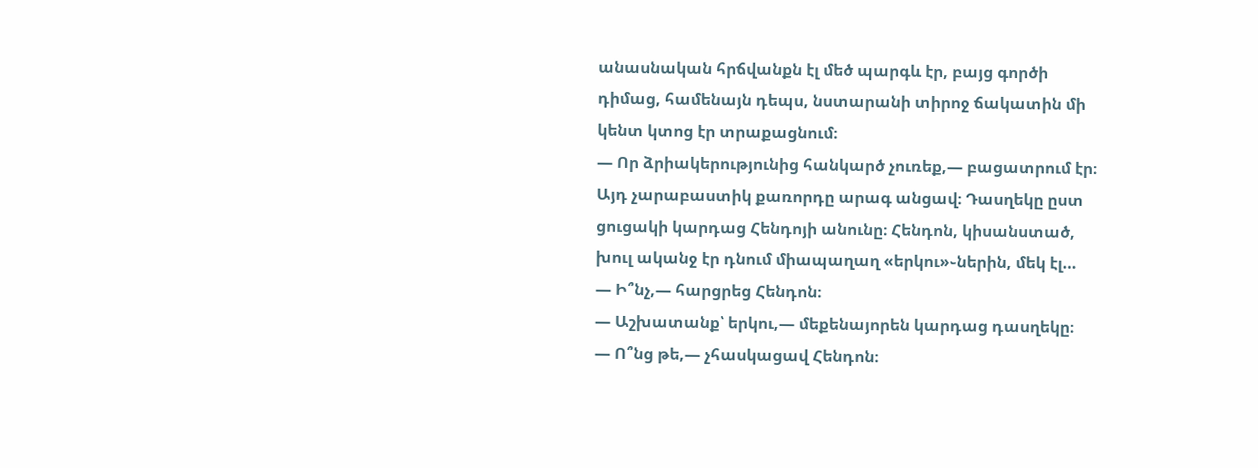անասնական հրճվանքն էլ մեծ պարգև էր, բայց գործի դիմաց, համենայն դեպս, նստարանի տիրոջ ճակատին մի կենտ կտոց էր տրաքացնում։
— Որ ձրիակերությունից հանկարծ չուռեք,— բացատրում էր։
Այդ չարաբաստիկ քառորդը արագ անցավ։ Դասղեկը ըստ ցուցակի կարդաց Հենդոյի անունը։ Հենդոն, կիսանստած, խուլ ականջ էր դնում միապաղաղ «երկու»֊ներին, մեկ էլ…
— Ի՞նչ,— հարցրեց Հենդոն։
— Աշխատանք՝ երկու,— մեքենայորեն կարդաց դասղեկը։
— Ո՞նց թե,— չհասկացավ Հենդոն։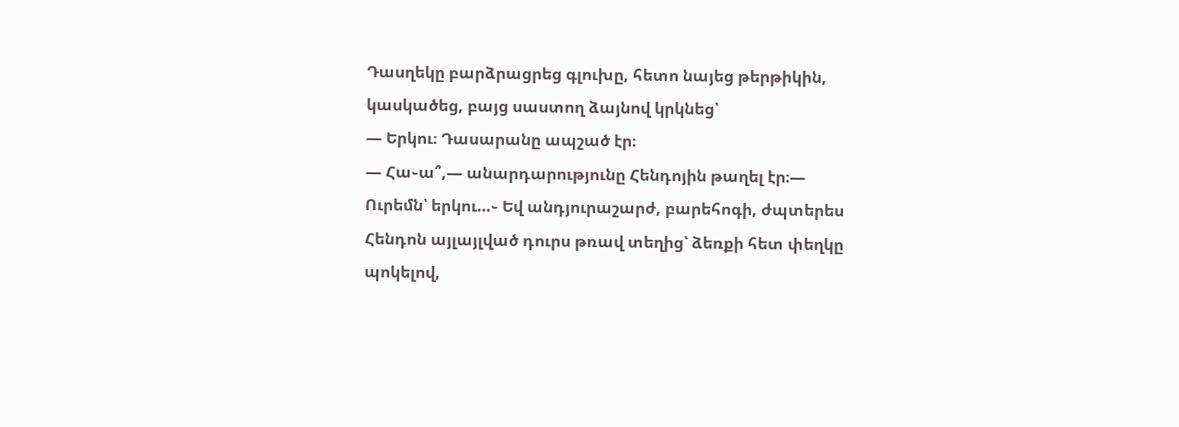Դասղեկը բարձրացրեց գլուխը, հետո նայեց թերթիկին, կասկածեց, բայց սաստող ձայնով կրկնեց՝
— Երկու։ Դասարանը ապշած էր։
— Հա֊ա՞,— անարդարությունը Հենդոյին թաղել էր։— Ուրեմն՝ երկու…֊ Եվ անդյուրաշարժ, բարեհոգի, ժպտերես Հենդոն այլայլված դուրս թռավ տեղից՝ ձեռքի հետ փեղկը պոկելով,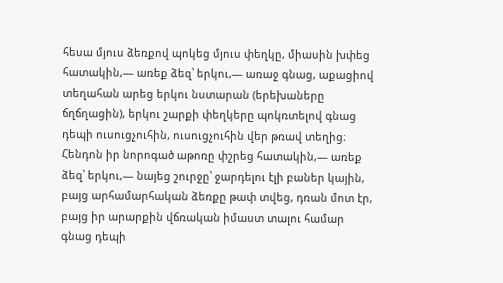հեսա մյուս ձեռքով պոկեց մյուս փեղկը, միասին խփեց հատակին,— առեք ձեզ՝ երկու,— առաջ գնաց, աքացիով տեղահան արեց երկու նստարան (երեխաները ճղճղացին), երկու շարքի փեղկերը պոկռտելով գնաց դեպի ուսուցչուհին, ուսուցչուհին վեր թռավ տեղից։ Հենդոն իր նորոգած աթոռը փշրեց հատակին,— առեք ձեզ՝ երկու,— նայեց շուրջը՝ ջարդելու էլի բաներ կային, բայց արհամարհական ձեռքը թափ տվեց, դռան մոտ էր, բայց իր արարքին վճռական իմաստ տալու համար գնաց դեպի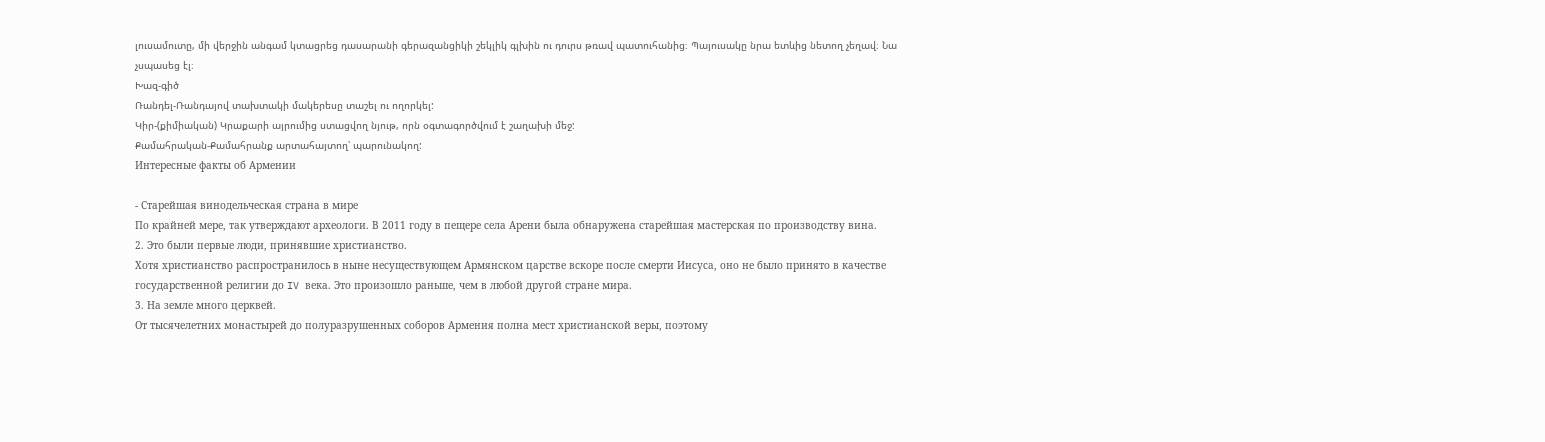լուսամուտը, մի վերջին անգամ կտացրեց դասարանի գերազանցիկի շեկլիկ գլխին ու դուրս թռավ պատուհանից։ Պայուսակը նրա ետևից նետող չեղավ։ Նա չսպասեց էլ։
Խազ-գիծ
Ռանդել-Ռանդայով տախտակի մակերեսը տաշել ու ողորկել:
Կիր-(քիմիական) Կրաքարի այրումից ստացվող նյութ, որն օգտագործվում է շաղախի մեջ:
Քամահրական-Քամահրանք արտահայտող՝ պարունակող:
Интересные факты об Армении

- Старейшая винодельческая страна в мире
По крайней мере, так утверждают археологи. В 2011 году в пещере села Арени была обнаружена старейшая мастерская по производству вина.
2. Это были первые люди, принявшие христианство.
Хотя христианство распространилось в ныне несуществующем Армянском царстве вскоре после смерти Иисуса, оно не было принято в качестве государственной религии до IV века. Это произошло раньше, чем в любой другой стране мира.
3. На земле много церквей.
От тысячелетних монастырей до полуразрушенных соборов Армения полна мест христианской веры, поэтому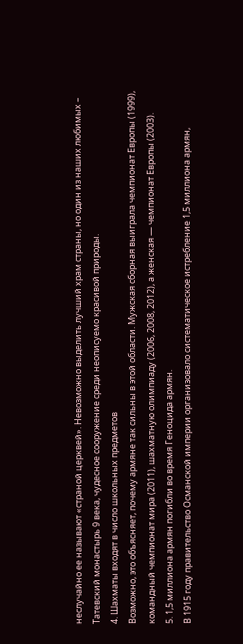неслучайно ее называют «страной церквей». Невозможно выделить лучший храм страны, но один из наших любимых – Татевский монастырь 9 века, чудесное сооружение среди неописуемо красивой природы.
4. Шахматы входят в число школьных предметов
Возможно, это объясняет, почему армяне так сильны в этой области. Мужская сборная выиграла чемпионат Европы (1999), командный чемпионат мира (2011), шахматную олимпиаду (2006, 2008, 2012), а женская — чемпионат Европы (2003).
5. 1,5 миллиона армян погибли во время Геноцида армян.
В 1915 году правительство Османской империи организовало систематическое истребление 1,5 миллиона армян,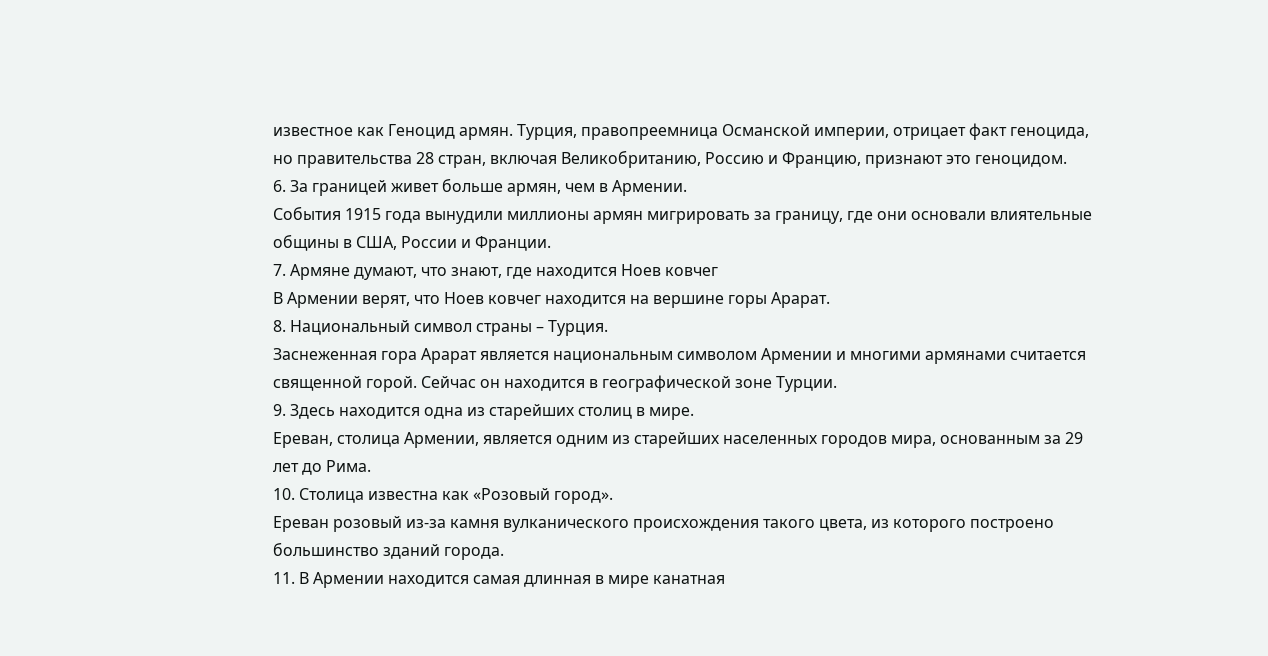известное как Геноцид армян. Турция, правопреемница Османской империи, отрицает факт геноцида, но правительства 28 стран, включая Великобританию, Россию и Францию, признают это геноцидом.
6. За границей живет больше армян, чем в Армении.
События 1915 года вынудили миллионы армян мигрировать за границу, где они основали влиятельные общины в США, России и Франции.
7. Армяне думают, что знают, где находится Ноев ковчег
В Армении верят, что Ноев ковчег находится на вершине горы Арарат.
8. Национальный символ страны – Турция.
Заснеженная гора Арарат является национальным символом Армении и многими армянами считается священной горой. Сейчас он находится в географической зоне Турции.
9. Здесь находится одна из старейших столиц в мире.
Ереван, столица Армении, является одним из старейших населенных городов мира, основанным за 29 лет до Рима.
10. Столица известна как «Розовый город».
Ереван розовый из-за камня вулканического происхождения такого цвета, из которого построено большинство зданий города.
11. В Армении находится самая длинная в мире канатная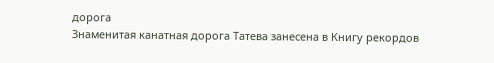дорога
Знаменитая канатная дорога Татева занесена в Книгу рекордов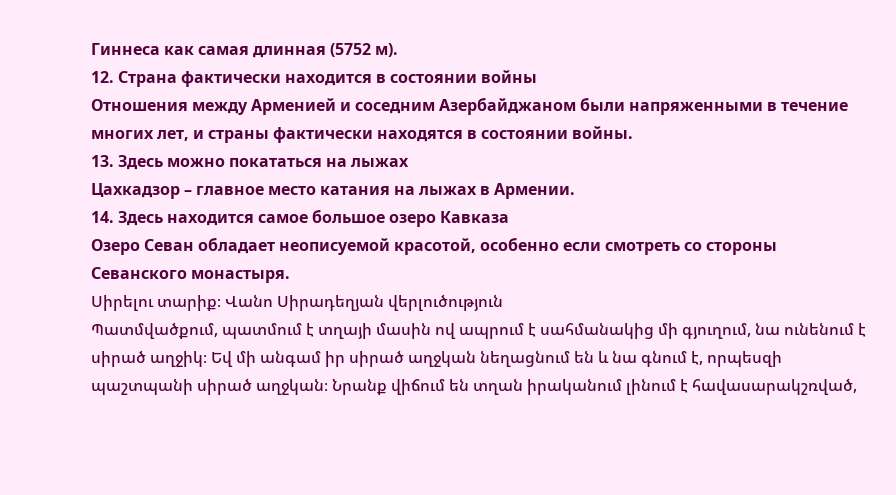Гиннеса как самая длинная (5752 м).
12. Страна фактически находится в состоянии войны
Отношения между Арменией и соседним Азербайджаном были напряженными в течение многих лет, и страны фактически находятся в состоянии войны.
13. Здесь можно покататься на лыжах
Цахкадзор – главное место катания на лыжах в Армении.
14. Здесь находится самое большое озеро Кавказа
Озеро Севан обладает неописуемой красотой, особенно если смотреть со стороны Севанского монастыря.
Սիրելու տարիք։ Վանո Սիրադեղյան վերլուծություն
Պատմվածքում, պատմում է տղայի մասին ով ապրում է սահմանակից մի գյուղում, նա ունենում է սիրած աղջիկ։ Եվ մի անգամ իր սիրած աղջկան նեղացնում են և նա գնում է, որպեսզի պաշտպանի սիրած աղջկան։ Նրանք վիճում են տղան իրականում լինում է հավասարակշռված,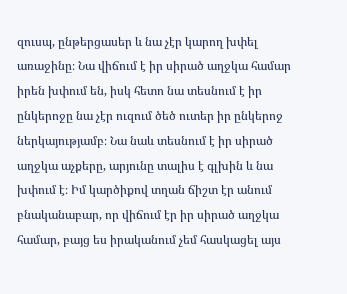զուսպ, ընթերցասեր և նա չէր կարող խփել առաջինը։ Նա վիճում է իր սիրած աղջկա համար իրեն խփում են, իսկ հետո նա տեսնում է իր ընկերոջը նա չէր ուզում ծեծ ուտեր իր ընկերոջ ներկայությամբ։ Նա նաև տեսնում է իր սիրած աղջկա աչքերը, արյունը տալիս է գլխին և նա խփում է։ Իմ կարծիքով տղան ճիշտ էր անում բնականաբար, որ վիճում էր իր սիրած աղջկա համար, բայց ես իրականում չեմ հասկացել այս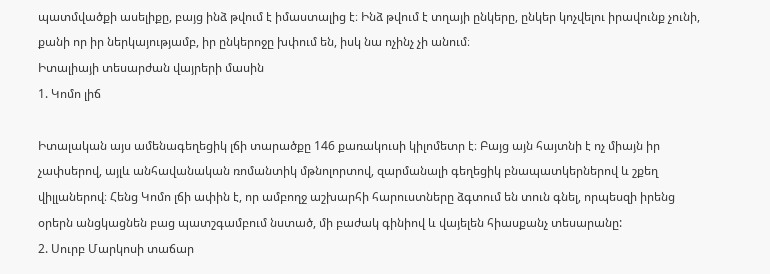պատմվածքի ասելիքը, բայց ինձ թվում է իմաստալից է։ Ինձ թվում է տղայի ընկերը, ընկեր կոչվելու իրավունք չունի, քանի որ իր ներկայությամբ, իր ընկերոջը խփում են, իսկ նա ոչինչ չի անում։
Իտալիայի տեսարժան վայրերի մասին
1. Կոմո լիճ

Իտալական այս ամենագեղեցիկ լճի տարածքը 146 քառակուսի կիլոմետր է։ Բայց այն հայտնի է ոչ միայն իր չափսերով, այլև անհավանական ռոմանտիկ մթնոլորտով, զարմանալի գեղեցիկ բնապատկերներով և շքեղ վիլլաներով։ Հենց Կոմո լճի ափին է, որ ամբողջ աշխարհի հարուստները ձգտում են տուն գնել, որպեսզի իրենց օրերն անցկացնեն բաց պատշգամբում նստած, մի բաժակ գինիով և վայելեն հիասքանչ տեսարանը:
2. Սուրբ Մարկոսի տաճար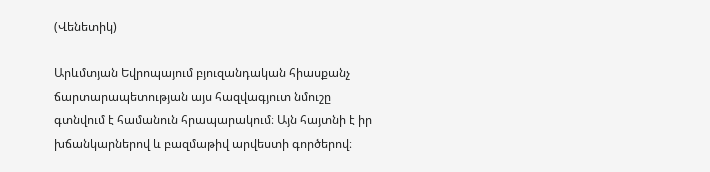(Վենետիկ)

Արևմտյան Եվրոպայում բյուզանդական հիասքանչ ճարտարապետության այս հազվագյուտ նմուշը գտնվում է համանուն հրապարակում։ Այն հայտնի է իր խճանկարներով և բազմաթիվ արվեստի գործերով։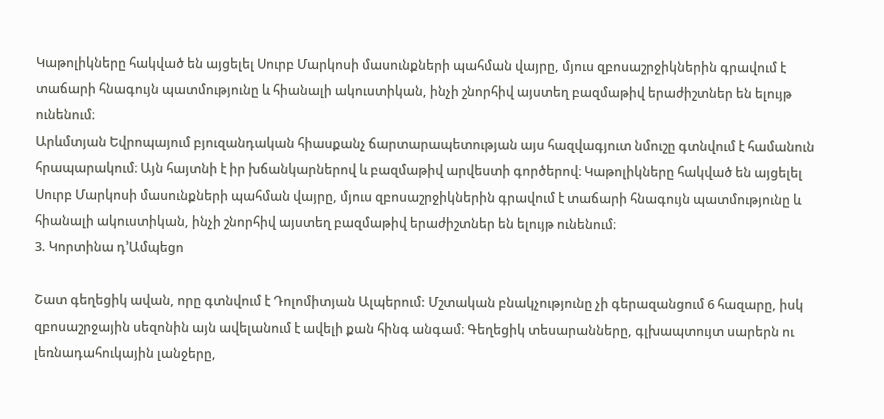Կաթոլիկները հակված են այցելել Սուրբ Մարկոսի մասունքների պահման վայրը, մյուս զբոսաշրջիկներին գրավում է տաճարի հնագույն պատմությունը և հիանալի ակուստիկան, ինչի շնորհիվ այստեղ բազմաթիվ երաժիշտներ են ելույթ ունենում։
Արևմտյան Եվրոպայում բյուզանդական հիասքանչ ճարտարապետության այս հազվագյուտ նմուշը գտնվում է համանուն հրապարակում։ Այն հայտնի է իր խճանկարներով և բազմաթիվ արվեստի գործերով։ Կաթոլիկները հակված են այցելել Սուրբ Մարկոսի մասունքների պահման վայրը, մյուս զբոսաշրջիկներին գրավում է տաճարի հնագույն պատմությունը և հիանալի ակուստիկան, ինչի շնորհիվ այստեղ բազմաթիվ երաժիշտներ են ելույթ ունենում։
3. Կորտինա դ’Ամպեցո

Շատ գեղեցիկ ավան, որը գտնվում է Դոլոմիտյան Ալպերում: Մշտական բնակչությունը չի գերազանցում 6 հազարը, իսկ զբոսաշրջային սեզոնին այն ավելանում է ավելի քան հինգ անգամ։ Գեղեցիկ տեսարանները, գլխապտույտ սարերն ու լեռնադահուկային լանջերը,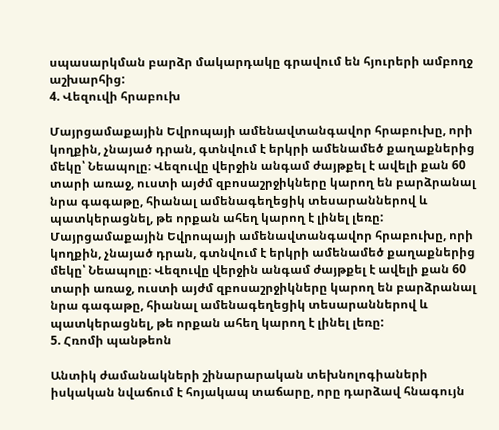սպասարկման բարձր մակարդակը գրավում են հյուրերի ամբողջ աշխարհից:
4. Վեզուվի հրաբուխ

Մայրցամաքային Եվրոպայի ամենավտանգավոր հրաբուխը, որի կողքին, չնայած դրան, գտնվում է երկրի ամենամեծ քաղաքներից մեկը՝ Նեապոլը։ Վեզուվը վերջին անգամ ժայթքել է ավելի քան 60 տարի առաջ, ուստի այժմ զբոսաշրջիկները կարող են բարձրանալ նրա գագաթը, հիանալ ամենագեղեցիկ տեսարաններով և պատկերացնել, թե որքան ահեղ կարող է լինել լեռը:
Մայրցամաքային Եվրոպայի ամենավտանգավոր հրաբուխը, որի կողքին, չնայած դրան, գտնվում է երկրի ամենամեծ քաղաքներից մեկը՝ Նեապոլը։ Վեզուվը վերջին անգամ ժայթքել է ավելի քան 60 տարի առաջ, ուստի այժմ զբոսաշրջիկները կարող են բարձրանալ նրա գագաթը, հիանալ ամենագեղեցիկ տեսարաններով և պատկերացնել, թե որքան ահեղ կարող է լինել լեռը:
5. Հռոմի պանթեոն

Անտիկ ժամանակների շինարարական տեխնոլոգիաների իսկական նվաճում է հոյակապ տաճարը, որը դարձավ հնագույն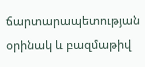ճարտարապետության օրինակ և բազմաթիվ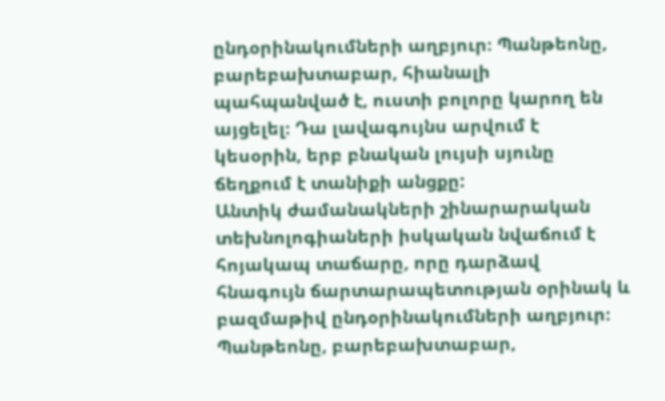ընդօրինակումների աղբյուր։ Պանթեոնը, բարեբախտաբար, հիանալի պահպանված է, ուստի բոլորը կարող են այցելել։ Դա լավագույնս արվում է կեսօրին, երբ բնական լույսի սյունը ճեղքում է տանիքի անցքը:
Անտիկ ժամանակների շինարարական տեխնոլոգիաների իսկական նվաճում է հոյակապ տաճարը, որը դարձավ հնագույն ճարտարապետության օրինակ և բազմաթիվ ընդօրինակումների աղբյուր։ Պանթեոնը, բարեբախտաբար,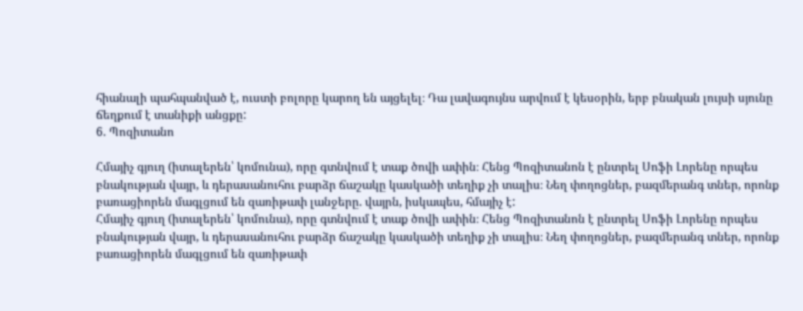հիանալի պահպանված է, ուստի բոլորը կարող են այցելել։ Դա լավագույնս արվում է կեսօրին, երբ բնական լույսի սյունը ճեղքում է տանիքի անցքը:
6. Պոզիտանո

Հմայիչ գյուղ (իտալերեն՝ կոմունա), որը գտնվում է տաք ծովի ափին։ Հենց Պոզիտանոն է ընտրել Սոֆի Լորենը որպես բնակության վայր, և դերասանուհու բարձր ճաշակը կասկածի տեղիք չի տալիս։ Նեղ փողոցներ, բազմերանգ տներ, որոնք բառացիորեն մագլցում են զառիթափ լանջերը. վայրն, իսկապես, հմայիչ է:
Հմայիչ գյուղ (իտալերեն՝ կոմունա), որը գտնվում է տաք ծովի ափին։ Հենց Պոզիտանոն է ընտրել Սոֆի Լորենը որպես բնակության վայր, և դերասանուհու բարձր ճաշակը կասկածի տեղիք չի տալիս։ Նեղ փողոցներ, բազմերանգ տներ, որոնք բառացիորեն մագլցում են զառիթափ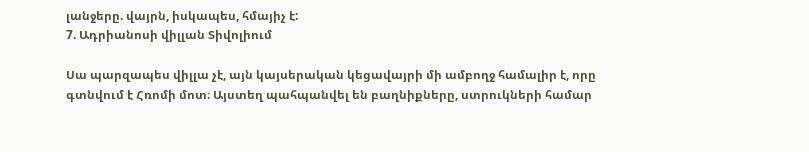լանջերը. վայրն, իսկապես, հմայիչ է:
7. Ադրիանոսի վիլլան Տիվոլիում

Սա պարզապես վիլլա չէ, այն կայսերական կեցավայրի մի ամբողջ համալիր է, որը գտնվում է Հռոմի մոտ։ Այստեղ պահպանվել են բաղնիքները, ստրուկների համար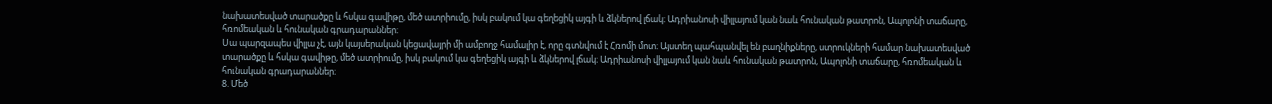նախատեսված տարածքը և հսկա գավիթը, մեծ ատրիումը, իսկ բակում կա գեղեցիկ այգի և ձկներով լճակ։ Ադրիանոսի վիլլայում կան նաև հունական թատրոն, Ապոլոնի տաճարը, հռոմեական և հունական գրադարաններ։
Սա պարզապես վիլլա չէ, այն կայսերական կեցավայրի մի ամբողջ համալիր է, որը գտնվում է Հռոմի մոտ։ Այստեղ պահպանվել են բաղնիքները, ստրուկների համար նախատեսված տարածքը և հսկա գավիթը, մեծ ատրիումը, իսկ բակում կա գեղեցիկ այգի և ձկներով լճակ։ Ադրիանոսի վիլլայում կան նաև հունական թատրոն, Ապոլոնի տաճարը, հռոմեական և հունական գրադարաններ։
8. Մեծ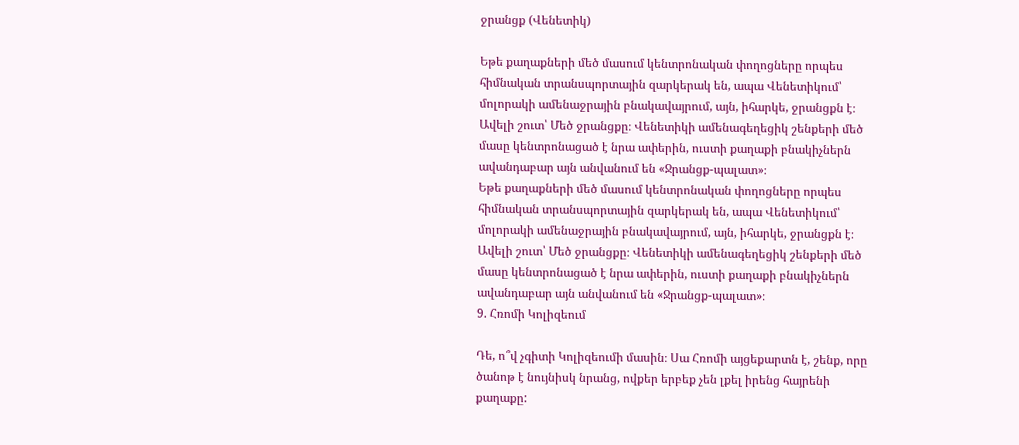ջրանցք (Վենետիկ)

Եթե քաղաքների մեծ մասում կենտրոնական փողոցները որպես հիմնական տրանսպորտային զարկերակ են, ապա Վենետիկում՝ մոլորակի ամենաջրային բնակավայրում, այն, իհարկե, ջրանցքն է։ Ավելի շուտ՝ Մեծ ջրանցքը։ Վենետիկի ամենագեղեցիկ շենքերի մեծ մասը կենտրոնացած է նրա ափերին, ուստի քաղաքի բնակիչներն ավանդաբար այն անվանում են «Ջրանցք-պալատ»։
Եթե քաղաքների մեծ մասում կենտրոնական փողոցները որպես հիմնական տրանսպորտային զարկերակ են, ապա Վենետիկում՝ մոլորակի ամենաջրային բնակավայրում, այն, իհարկե, ջրանցքն է։ Ավելի շուտ՝ Մեծ ջրանցքը։ Վենետիկի ամենագեղեցիկ շենքերի մեծ մասը կենտրոնացած է նրա ափերին, ուստի քաղաքի բնակիչներն ավանդաբար այն անվանում են «Ջրանցք-պալատ»։
9. Հռոմի Կոլիզեում

Դե, ո՞վ չգիտի Կոլիզեումի մասին։ Սա Հռոմի այցեքարտն է, շենք, որը ծանոթ է նույնիսկ նրանց, ովքեր երբեք չեն լքել իրենց հայրենի քաղաքը: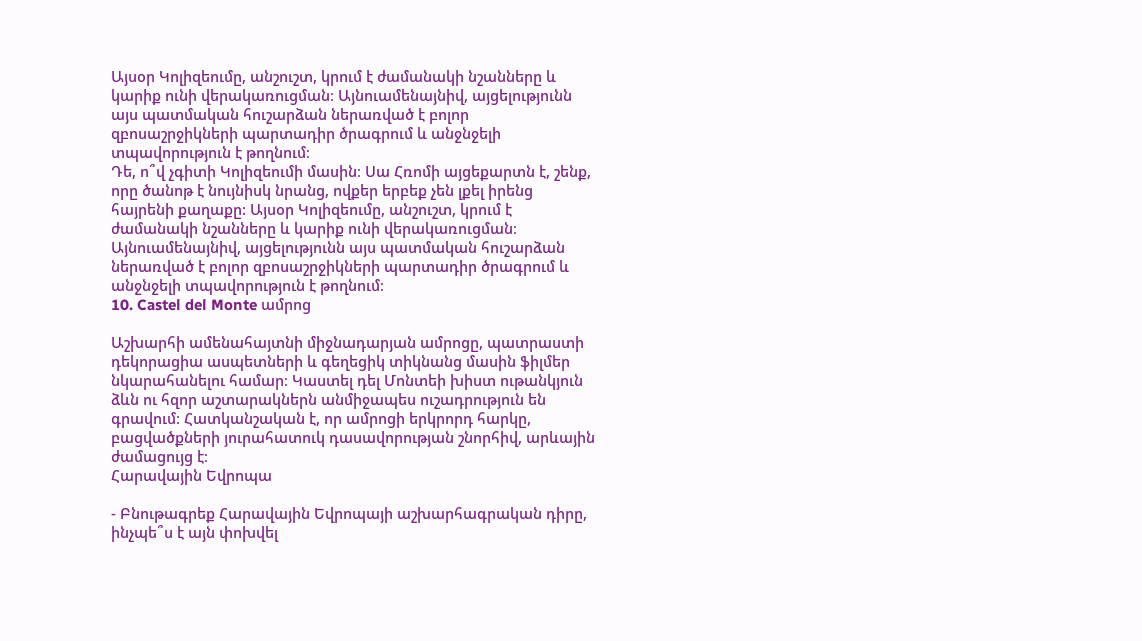Այսօր Կոլիզեումը, անշուշտ, կրում է ժամանակի նշանները և կարիք ունի վերակառուցման։ Այնուամենայնիվ, այցելությունն այս պատմական հուշարձան ներառված է բոլոր զբոսաշրջիկների պարտադիր ծրագրում և անջնջելի տպավորություն է թողնում։
Դե, ո՞վ չգիտի Կոլիզեումի մասին։ Սա Հռոմի այցեքարտն է, շենք, որը ծանոթ է նույնիսկ նրանց, ովքեր երբեք չեն լքել իրենց հայրենի քաղաքը: Այսօր Կոլիզեումը, անշուշտ, կրում է ժամանակի նշանները և կարիք ունի վերակառուցման։ Այնուամենայնիվ, այցելությունն այս պատմական հուշարձան ներառված է բոլոր զբոսաշրջիկների պարտադիր ծրագրում և անջնջելի տպավորություն է թողնում։
10. Castel del Monte ամրոց

Աշխարհի ամենահայտնի միջնադարյան ամրոցը, պատրաստի դեկորացիա ասպետների և գեղեցիկ տիկնանց մասին ֆիլմեր նկարահանելու համար։ Կաստել դել Մոնտեի խիստ ութանկյուն ձևն ու հզոր աշտարակներն անմիջապես ուշադրություն են գրավում։ Հատկանշական է, որ ամրոցի երկրորդ հարկը, բացվածքների յուրահատուկ դասավորության շնորհիվ, արևային ժամացույց է։
Հարավային Եվրոպա

- Բնութագրեք Հարավային Եվրոպայի աշխարհագրական դիրը, ինչպե՞ս է այն փոխվել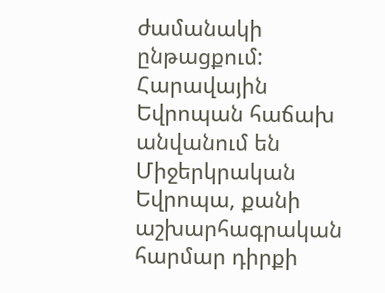ժամանակի ընթացքում:
Հարավային Եվրոպան հաճախ անվանում են Միջերկրական Եվրոպա, քանի աշխարհագրական հարմար դիրքի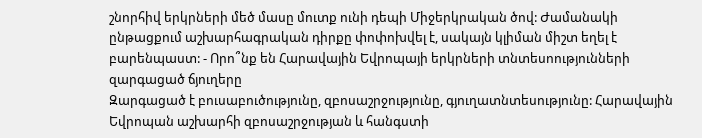շնորհիվ երկրների մեծ մասը մուտք ունի դեպի Միջերկրական ծով: Ժամանակի ընթացքում աշխարհագրական դիրքը փոփոխվել է, սակայն կլիման միշտ եղել է բարենպաստ: - Որո՞նք են Հարավային Եվրոպայի երկրների տնտեսոությունների զարգացած ճյուղերը
Զարգացած է բուսաբուծությունը, զբոսաշրջությունը, գյուղատնտեսությունը: Հարավային Եվրոպան աշխարհի զբոսաշրջության և հանգստի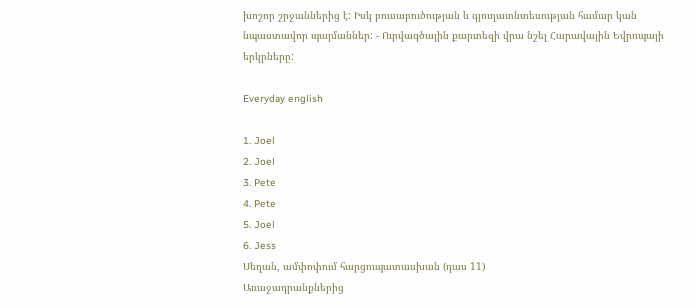խոշոր շրջաններից է: Իսկ բուսաբուծության և գյուղատնտեսության համար կան նպաստավոր պայմաններ: - Ուրվագծային քարտեզի վրա նշել Հարավային Եվրոպայի երկրները:

Everyday english

1. Joel
2. Joel
3. Pete
4. Pete
5. Joel
6. Jess
Սեղան, ամփոփում հարցուպատասխան (դաս 11)
Առաջադրանքներից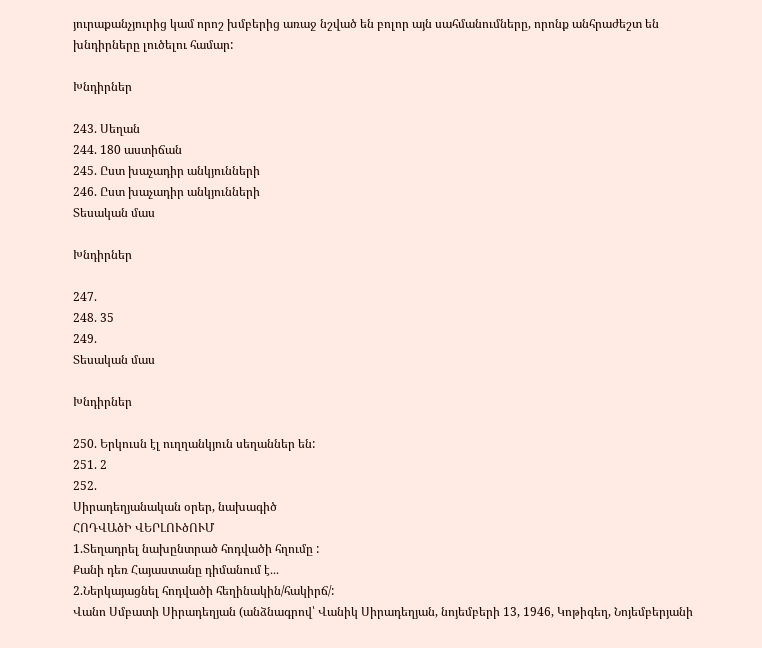յուրաքանչյուրից կամ որոշ խմբերից առաջ նշված են բոլոր այն սահմանումները, որոնք անհրաժեշտ են խնդիրները լուծելու համար:

Խնդիրներ

243. Սեղան
244. 180 աստիճան
245. Ըստ խաչադիր անկյունների
246. Ըստ խաչադիր անկյունների
Տեսական մաս

Խնդիրներ

247.
248. 35
249.
Տեսական մաս

Խնդիրներ

250. Երկուսն էլ ուղղանկյուն սեղաններ են:
251. 2
252.
Սիրադեղյանական օրեր, նախագիծ
ՀՈԴՎԱծԻ ՎԵՐԼՈՒծՈՒՄ
1.Տեղադրել նախընտրած հոդվածի հղումը :
Քանի դեռ Հայաստանը դիմանում է․․․
2.Ներկայացնել հոդվածի հեղինակին/հակիրճ/:
Վանո Սմբատի Սիրադեղյան (անձնագրով՝ Վանիկ Սիրադեղյան, նոյեմբերի 13, 1946, Կոթիգեղ, Նոյեմբերյանի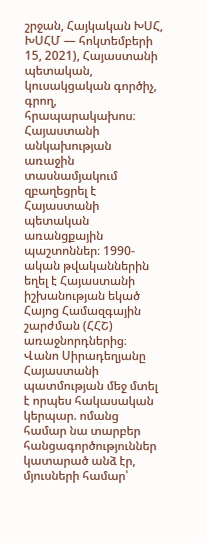շրջան, Հայկական ԽՍՀ, ԽՍՀՄ — հոկտեմբերի 15, 2021), Հայաստանի պետական, կուսակցական գործիչ, գրող, հրապարակախոս։ Հայաստանի անկախության առաջին տասնամյակում զբաղեցրել է Հայաստանի պետական առանցքային պաշտոններ։ 1990-ական թվականներին եղել է Հայաստանի իշխանության եկած Հայոց Համազգային շարժման (ՀՀՇ) առաջնորդներից։
Վանո Սիրադեղյանը Հայաստանի պատմության մեջ մտել է որպես հակասական կերպար. ոմանց համար նա տարբեր հանցագործություններ կատարած անձ էր, մյուսների համար՝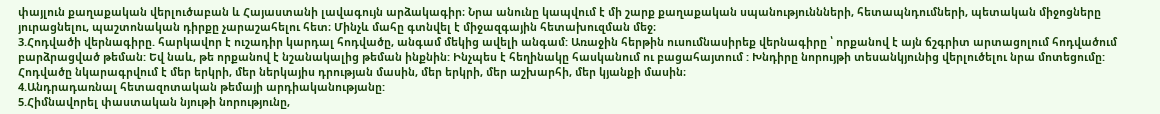փայլուն քաղաքական վերլուծաբան և Հայաստանի լավագույն արձակագիր։ Նրա անունը կապվում է մի շարք քաղաքական սպանություննների, հետապնդումների, պետական միջոցները յուրացնելու, պաշտոնական դիրքը չարաշահելու հետ։ Մինչև մահը գտնվել է միջազգային հետախուզման մեջ։
3.Հոդվածի վերնագիրը. հարկավոր է ուշադիր կարդալ հոդվածը, անգամ մեկից ավելի անգամ: Առաջին հերթին ուսումնասիրեք վերնագիրը ՝ որքանով է այն ճշգրիտ արտացոլում հոդվածում բարձրացված թեման: Եվ նաև, թե որքանով է նշանակալից թեման ինքնին: Ինչպես է հեղինակը հասկանում ու բացահայտում : Խնդիրը նորույթի տեսանկյունից վերլուծելու նրա մոտեցումը:
Հոդվածը նկարագրվում է մեր երկրի, մեր ներկայիս դրության մասին, մեր երկրի, մեր աշխարհի, մեր կյանքի մասին։
4.Անդրադառնալ հետազոտական թեմայի արդիականությանը:
5.Հիմնավորել փաստական նյութի նորությունը,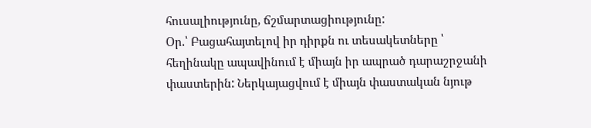հուսալիությունը, ճշմարտացիությունը:
Օր.՝ Բացահայտելով իր դիրքն ու տեսակետները ՝ հեղինակը ապավինում է միայն իր ապրած դարաշրջանի փաստերին: Ներկայացվում է միայն փաստական նյութ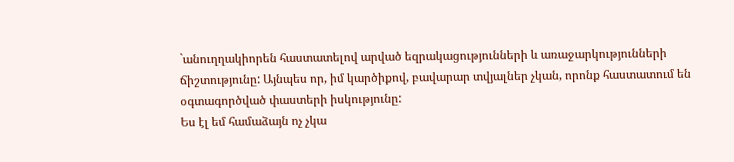`անուղղակիորեն հաստատելով արված եզրակացությունների և առաջարկությունների ճիշտությունը: Այնպես որ, իմ կարծիքով, բավարար տվյալներ չկան, որոնք հաստատում են օգտագործված փաստերի իսկությունը:
Ես էլ եմ համաձայն ոչ չկա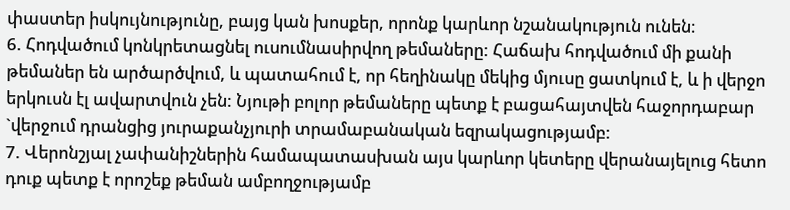փաստեր իսկույնությունը, բայց կան խոսքեր, որոնք կարևոր նշանակություն ունեն։
6. Հոդվածում կոնկրետացնել ուսումնասիրվող թեմաները: Հաճախ հոդվածում մի քանի թեմաներ են արծարծվում, և պատահում է, որ հեղինակը մեկից մյուսը ցատկում է, և ի վերջո երկուսն էլ ավարտվուն չեն: Նյութի բոլոր թեմաները պետք է բացահայտվեն հաջորդաբար `վերջում դրանցից յուրաքանչյուրի տրամաբանական եզրակացությամբ:
7. Վերոնշյալ չափանիշներին համապատասխան այս կարևոր կետերը վերանայելուց հետո դուք պետք է որոշեք թեման ամբողջությամբ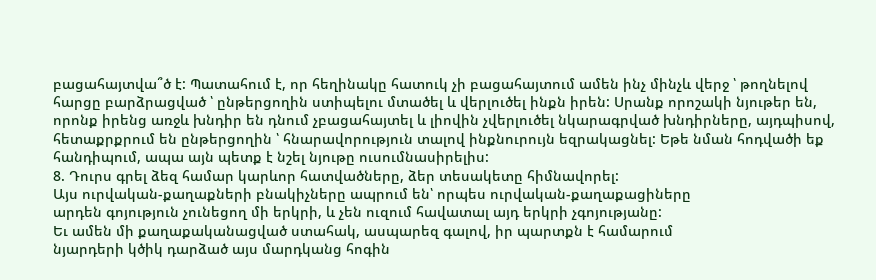բացահայտվա՞ծ է: Պատահում է, որ հեղինակը հատուկ չի բացահայտում ամեն ինչ մինչև վերջ ՝ թողնելով հարցը բարձրացված ՝ ընթերցողին ստիպելու մտածել և վերլուծել ինքն իրեն: Սրանք որոշակի նյութեր են, որոնք իրենց առջև խնդիր են դնում չբացահայտել և լիովին չվերլուծել նկարագրված խնդիրները, այդպիսով, հետաքրքրում են ընթերցողին ՝ հնարավորություն տալով ինքնուրույն եզրակացնել: Եթե նման հոդվածի եք հանդիպում, ապա այն պետք է նշել նյութը ուսումնասիրելիս:
8. Դուրս գրել ձեզ համար կարևոր հատվածները, ձեր տեսակետը հիմնավորել:
Այս ուրվական-քաղաքների բնակիչները ապրում են՝ որպես ուրվական-քաղաքացիները
արդեն գոյություն չունեցող մի երկրի, և չեն ուզում հավատալ այդ երկրի չգոյությանը:
Եւ ամեն մի քաղաքականացված ստահակ, ասպարեզ գալով, իր պարտքն է համարում
նյարդերի կծիկ դարձած այս մարդկանց հոգին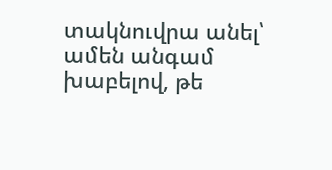տակնուվրա անել՝ ամեն անգամ
խաբելով, թե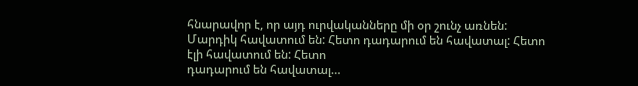հնարավոր է, որ այդ ուրվականները մի օր շունչ առնեն:
Մարդիկ հավատում են: Հետո դադարում են հավատալ: Հետո էլի հավատում են: Հետո
դադարում են հավատալ…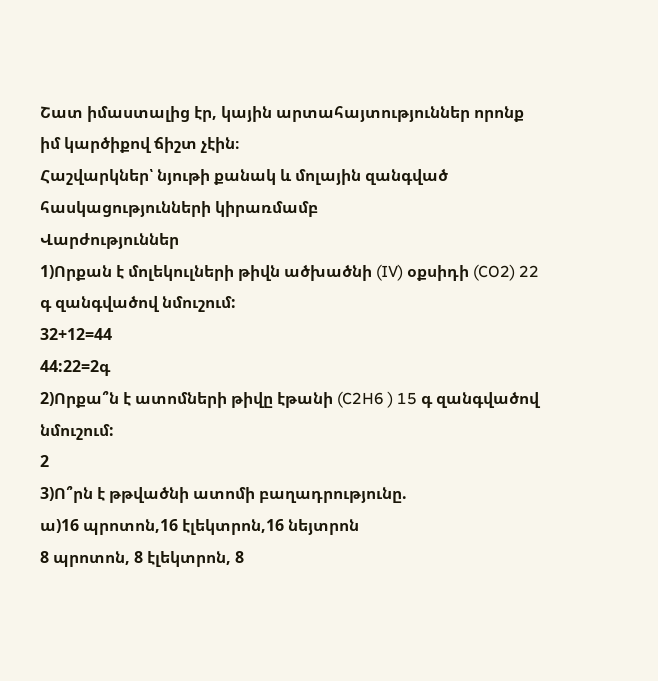Շատ իմաստալից էր, կային արտահայտություններ որոնք իմ կարծիքով ճիշտ չէին։
Հաշվարկներ՝ նյութի քանակ և մոլային զանգված հասկացությունների կիրառմամբ
Վարժություններ
1)Որքան է մոլեկուլների թիվն ածխածնի (IV) օքսիդի (CO2) 22 գ զանգվածով նմուշում:
32+12=44
44:22=2գ
2)Որքա՞ն է ատոմների թիվը էթանի (C2H6 ) 15 գ զանգվածով նմուշում:
2
3)Ո՞րն է թթվածնի ատոմի բաղադրությունը.
ա)16 պրոտոն,16 էլեկտրոն,16 նեյտրոն
8 պրոտոն, 8 էլեկտրոն, 8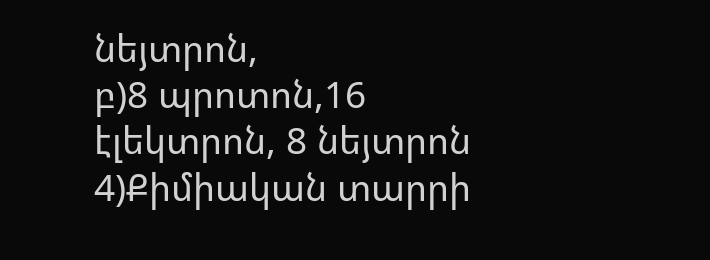նեյտրոն,
բ)8 պրոտոն,16 էլեկտրոն, 8 նեյտրոն
4)Քիմիական տարրի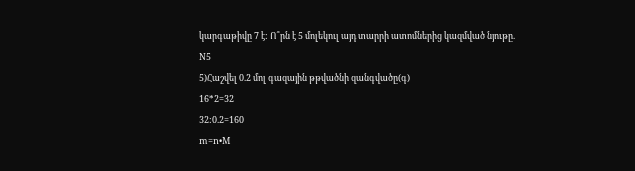կարգաթիվը 7 է: Ո՞րն է 5 մոլեկուլ այդ տարրի ատոմներից կազմված նյութը.
N5
5)Հաշվել 0.2 մոլ գազային թթվածնի զանգվածը(գ)
16*2=32
32:0.2=160
m=n•M